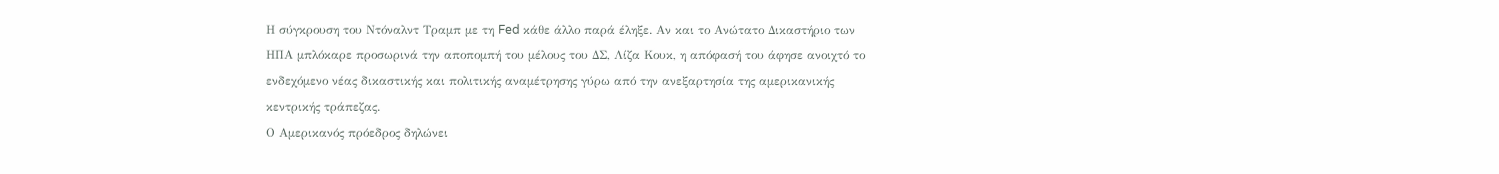Η σύγκρουση του Ντόναλντ Τραμπ με τη Fed κάθε άλλο παρά έληξε. Αν και το Ανώτατο Δικαστήριο των ΗΠΑ μπλόκαρε προσωρινά την αποπομπή του μέλους του ΔΣ, Λίζα Κουκ, η απόφασή του άφησε ανοιχτό το ενδεχόμενο νέας δικαστικής και πολιτικής αναμέτρησης γύρω από την ανεξαρτησία της αμερικανικής κεντρικής τράπεζας.
Ο Αμερικανός πρόεδρος δηλώνει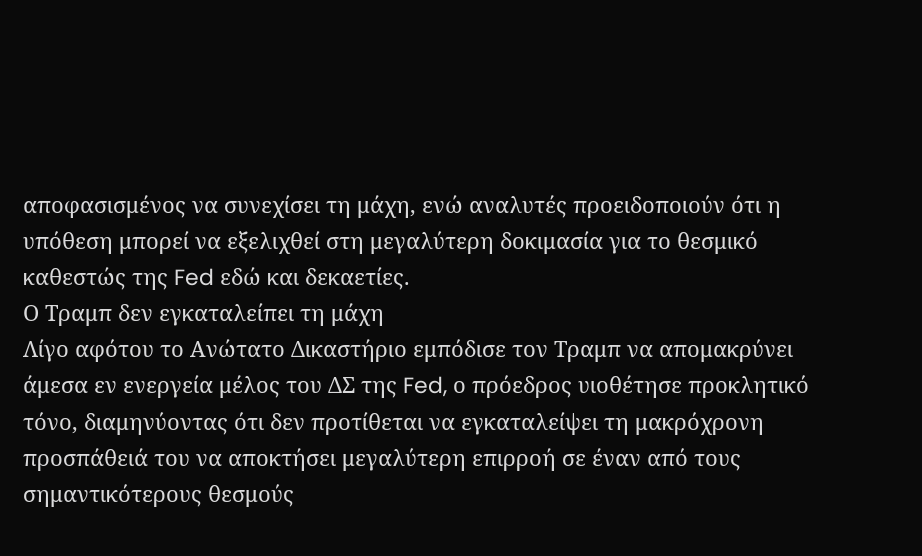αποφασισμένος να συνεχίσει τη μάχη, ενώ αναλυτές προειδοποιούν ότι η υπόθεση μπορεί να εξελιχθεί στη μεγαλύτερη δοκιμασία για το θεσμικό καθεστώς της Fed εδώ και δεκαετίες.
Ο Τραμπ δεν εγκαταλείπει τη μάχη
Λίγο αφότου το Ανώτατο Δικαστήριο εμπόδισε τον Τραμπ να απομακρύνει άμεσα εν ενεργεία μέλος του ΔΣ της Fed, ο πρόεδρος υιοθέτησε προκλητικό τόνο, διαμηνύοντας ότι δεν προτίθεται να εγκαταλείψει τη μακρόχρονη προσπάθειά του να αποκτήσει μεγαλύτερη επιρροή σε έναν από τους σημαντικότερους θεσμούς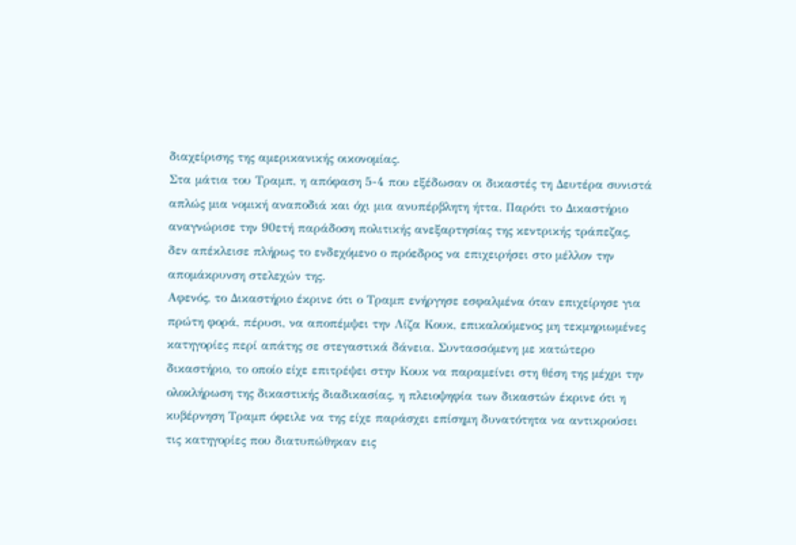διαχείρισης της αμερικανικής οικονομίας.
Στα μάτια του Τραμπ, η απόφαση 5-4 που εξέδωσαν οι δικαστές τη Δευτέρα συνιστά απλώς μια νομική αναποδιά και όχι μια ανυπέρβλητη ήττα. Παρότι το Δικαστήριο αναγνώρισε την 90ετή παράδοση πολιτικής ανεξαρτησίας της κεντρικής τράπεζας, δεν απέκλεισε πλήρως το ενδεχόμενο ο πρόεδρος να επιχειρήσει στο μέλλον την απομάκρυνση στελεχών της.
Αφενός, το Δικαστήριο έκρινε ότι ο Τραμπ ενήργησε εσφαλμένα όταν επιχείρησε για πρώτη φορά, πέρυσι, να αποπέμψει την Λίζα Κουκ, επικαλούμενος μη τεκμηριωμένες κατηγορίες περί απάτης σε στεγαστικά δάνεια. Συντασσόμενη με κατώτερο δικαστήριο, το οποίο είχε επιτρέψει στην Κουκ να παραμείνει στη θέση της μέχρι την ολοκλήρωση της δικαστικής διαδικασίας, η πλειοψηφία των δικαστών έκρινε ότι η κυβέρνηση Τραμπ όφειλε να της είχε παράσχει επίσημη δυνατότητα να αντικρούσει τις κατηγορίες που διατυπώθηκαν εις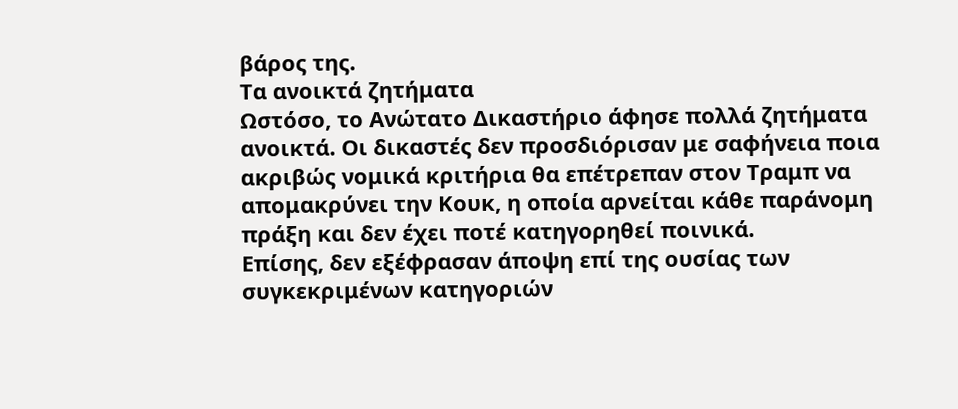βάρος της.
Τα ανοικτά ζητήματα
Ωστόσο, το Ανώτατο Δικαστήριο άφησε πολλά ζητήματα ανοικτά. Οι δικαστές δεν προσδιόρισαν με σαφήνεια ποια ακριβώς νομικά κριτήρια θα επέτρεπαν στον Τραμπ να απομακρύνει την Κουκ, η οποία αρνείται κάθε παράνομη πράξη και δεν έχει ποτέ κατηγορηθεί ποινικά.
Επίσης, δεν εξέφρασαν άποψη επί της ουσίας των συγκεκριμένων κατηγοριών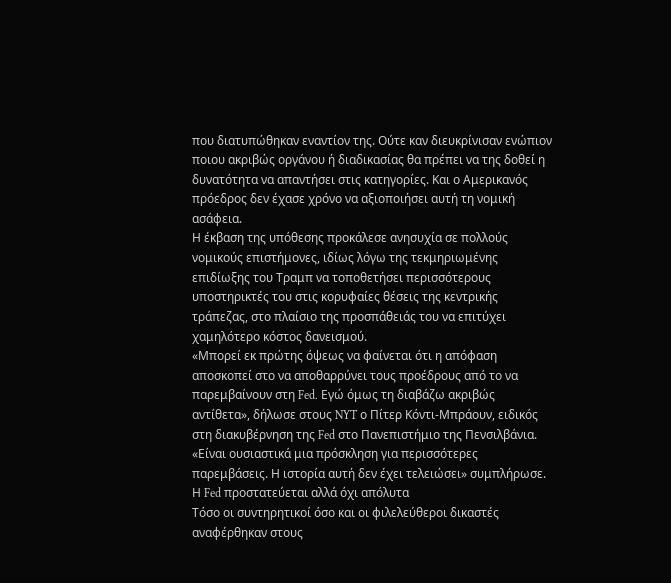που διατυπώθηκαν εναντίον της. Ούτε καν διευκρίνισαν ενώπιον ποιου ακριβώς οργάνου ή διαδικασίας θα πρέπει να της δοθεί η δυνατότητα να απαντήσει στις κατηγορίες. Και ο Αμερικανός πρόεδρος δεν έχασε χρόνο να αξιοποιήσει αυτή τη νομική ασάφεια.
Η έκβαση της υπόθεσης προκάλεσε ανησυχία σε πολλούς νομικούς επιστήμονες, ιδίως λόγω της τεκμηριωμένης επιδίωξης του Τραμπ να τοποθετήσει περισσότερους υποστηρικτές του στις κορυφαίες θέσεις της κεντρικής τράπεζας, στο πλαίσιο της προσπάθειάς του να επιτύχει χαμηλότερο κόστος δανεισμού.
«Μπορεί εκ πρώτης όψεως να φαίνεται ότι η απόφαση αποσκοπεί στο να αποθαρρύνει τους προέδρους από το να παρεμβαίνουν στη Fed. Εγώ όμως τη διαβάζω ακριβώς αντίθετα», δήλωσε στους NYT ο Πίτερ Κόντι-Μπράουν, ειδικός στη διακυβέρνηση της Fed στο Πανεπιστήμιο της Πενσιλβάνια. «Είναι ουσιαστικά μια πρόσκληση για περισσότερες παρεμβάσεις. Η ιστορία αυτή δεν έχει τελειώσει» συμπλήρωσε.
Η Fed προστατεύεται αλλά όχι απόλυτα
Τόσο οι συντηρητικοί όσο και οι φιλελεύθεροι δικαστές αναφέρθηκαν στους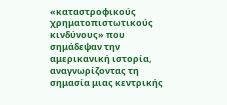«καταστροφικούς χρηματοπιστωτικούς κινδύνους» που σημάδεψαν την αμερικανική ιστορία, αναγνωρίζοντας τη σημασία μιας κεντρικής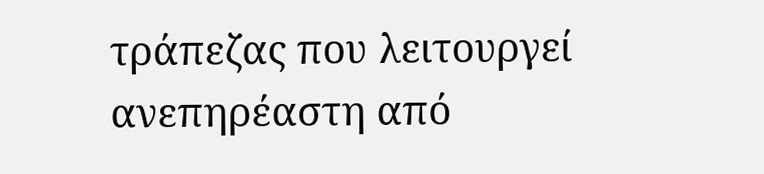τράπεζας που λειτουργεί ανεπηρέαστη από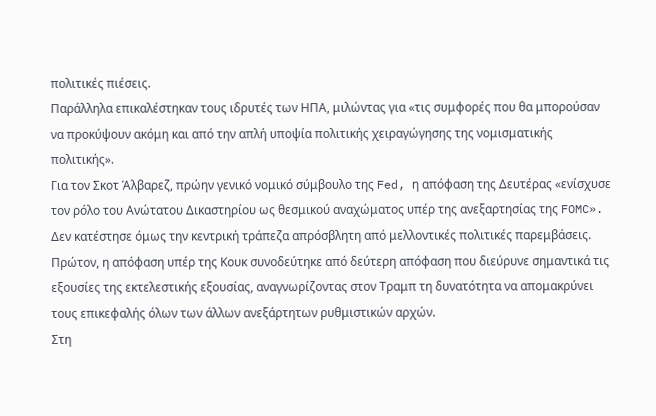πολιτικές πιέσεις.
Παράλληλα επικαλέστηκαν τους ιδρυτές των ΗΠΑ, μιλώντας για «τις συμφορές που θα μπορούσαν να προκύψουν ακόμη και από την απλή υποψία πολιτικής χειραγώγησης της νομισματικής πολιτικής».
Για τον Σκοτ Άλβαρεζ, πρώην γενικό νομικό σύμβουλο της Fed, η απόφαση της Δευτέρας «ενίσχυσε τον ρόλο του Ανώτατου Δικαστηρίου ως θεσμικού αναχώματος υπέρ της ανεξαρτησίας της FOMC». Δεν κατέστησε όμως την κεντρική τράπεζα απρόσβλητη από μελλοντικές πολιτικές παρεμβάσεις.
Πρώτον, η απόφαση υπέρ της Κουκ συνοδεύτηκε από δεύτερη απόφαση που διεύρυνε σημαντικά τις εξουσίες της εκτελεστικής εξουσίας, αναγνωρίζοντας στον Τραμπ τη δυνατότητα να απομακρύνει τους επικεφαλής όλων των άλλων ανεξάρτητων ρυθμιστικών αρχών.
Στη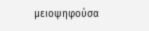μειοψηφούσα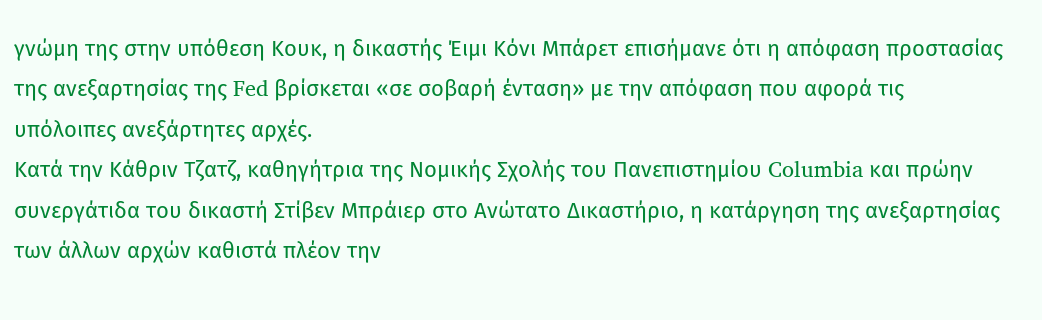γνώμη της στην υπόθεση Κουκ, η δικαστής Έιμι Κόνι Μπάρετ επισήμανε ότι η απόφαση προστασίας της ανεξαρτησίας της Fed βρίσκεται «σε σοβαρή ένταση» με την απόφαση που αφορά τις υπόλοιπες ανεξάρτητες αρχές.
Κατά την Κάθριν Τζατζ, καθηγήτρια της Νομικής Σχολής του Πανεπιστημίου Columbia και πρώην συνεργάτιδα του δικαστή Στίβεν Μπράιερ στο Ανώτατο Δικαστήριο, η κατάργηση της ανεξαρτησίας των άλλων αρχών καθιστά πλέον την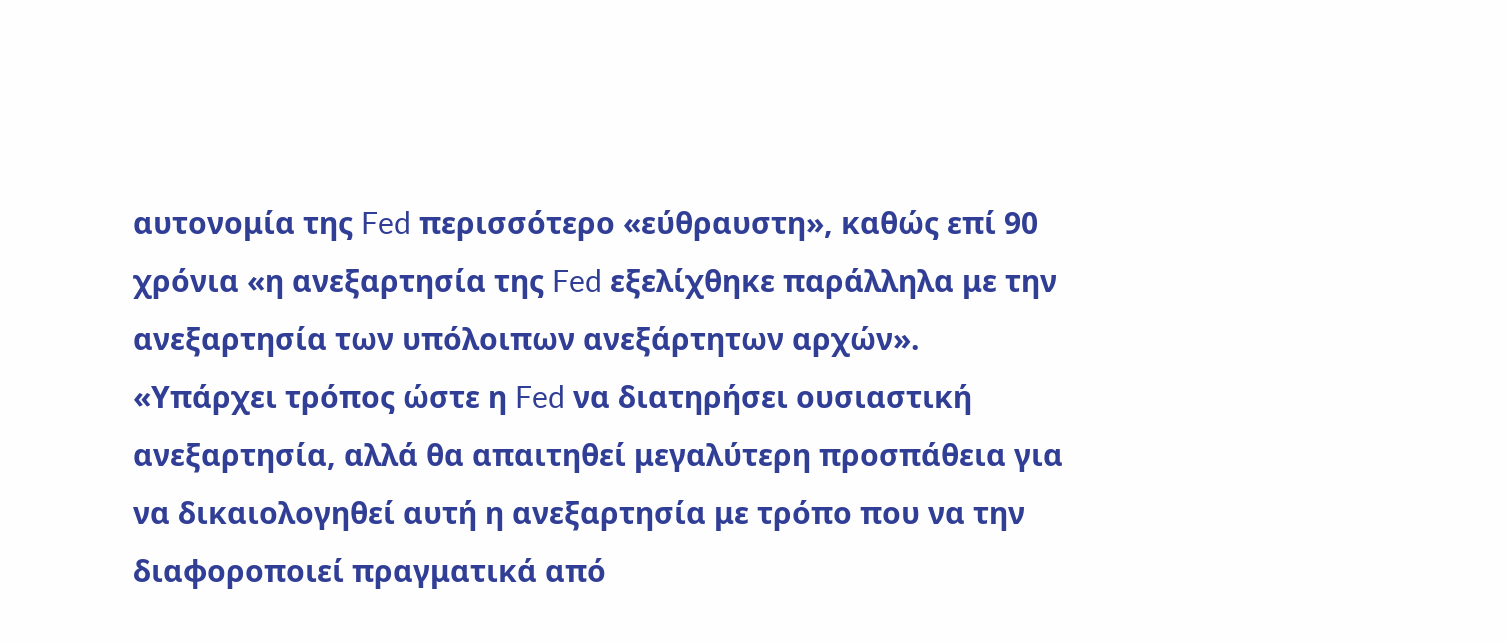αυτονομία της Fed περισσότερο «εύθραυστη», καθώς επί 90 χρόνια «η ανεξαρτησία της Fed εξελίχθηκε παράλληλα με την ανεξαρτησία των υπόλοιπων ανεξάρτητων αρχών».
«Υπάρχει τρόπος ώστε η Fed να διατηρήσει ουσιαστική ανεξαρτησία, αλλά θα απαιτηθεί μεγαλύτερη προσπάθεια για να δικαιολογηθεί αυτή η ανεξαρτησία με τρόπο που να την διαφοροποιεί πραγματικά από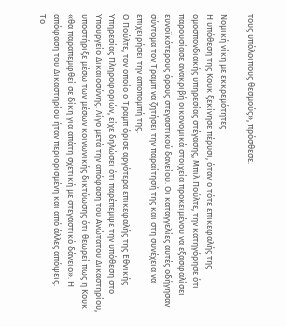τους υπόλοιπους θεσμούς», πρόσθεσε.

Νομική νίκη με εκκρεμότητες
Η υπόθεση της Κουκ ξεκίνησε πέρυσι, όταν ο τότε επικεφαλής της ομοσπονδιακής υπηρεσίας στέγασης, Μπιλ Πούλτε, την κατηγόρησε ότι παρουσίασε ανακριβή οικονομικά στοιχεία προκειμένου να εξασφαλίσει ευνοϊκότερους όρους στεγαστικού δανείου. Οι καταγγελίες αυτές οδήγησαν σύντομα τον Τραμπ να ζητήσει την παραίτησή της και στη συνέχεια να επιχειρήσει την αποπομπή της.
Ο Πούλτε, τον οποίο ο Τραμπ όρισε αργότερα επικεφαλής της Εθνικής Υπηρεσίας Πληροφοριών, είχε δηλώσει ότι παρέπεμψε την υπόθεση στο Υπουργείο Δικαιοσύνης. Λίγο μετά την απόφαση του Ανώτατου Δικαστηρίου, υποστήριξε μέσω των μέσων κοινωνικής δικτύωσης ότι θεωρεί πως η Κουκ «θα παραπεμφθεί σε δίκη για απάτη σχετική με στεγαστικό δάνειο». Η απόφαση του Δικαστηρίου ήταν περιορισμένη και από άλλες απόψεις.
Το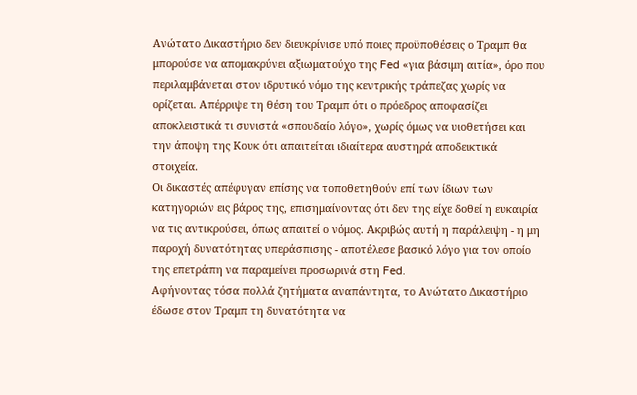Ανώτατο Δικαστήριο δεν διευκρίνισε υπό ποιες προϋποθέσεις ο Τραμπ θα μπορούσε να απομακρύνει αξιωματούχο της Fed «για βάσιμη αιτία», όρο που περιλαμβάνεται στον ιδρυτικό νόμο της κεντρικής τράπεζας χωρίς να ορίζεται. Απέρριψε τη θέση του Τραμπ ότι ο πρόεδρος αποφασίζει αποκλειστικά τι συνιστά «σπουδαίο λόγο», χωρίς όμως να υιοθετήσει και την άποψη της Κουκ ότι απαιτείται ιδιαίτερα αυστηρά αποδεικτικά στοιχεία.
Οι δικαστές απέφυγαν επίσης να τοποθετηθούν επί των ίδιων των κατηγοριών εις βάρος της, επισημαίνοντας ότι δεν της είχε δοθεί η ευκαιρία να τις αντικρούσει, όπως απαιτεί ο νόμος. Ακριβώς αυτή η παράλειψη - η μη παροχή δυνατότητας υπεράσπισης - αποτέλεσε βασικό λόγο για τον οποίο της επετράπη να παραμείνει προσωρινά στη Fed.
Αφήνοντας τόσα πολλά ζητήματα αναπάντητα, το Ανώτατο Δικαστήριο έδωσε στον Τραμπ τη δυνατότητα να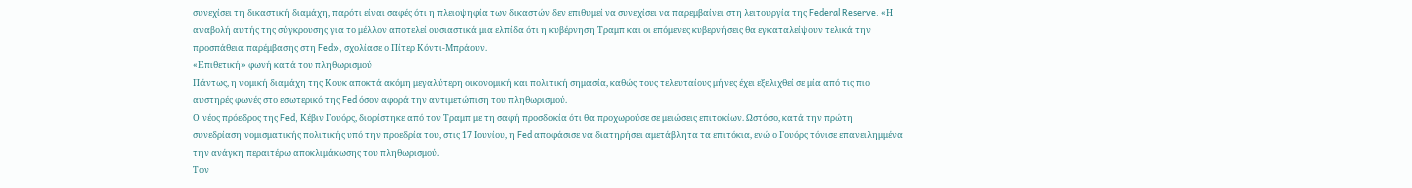συνεχίσει τη δικαστική διαμάχη, παρότι είναι σαφές ότι η πλειοψηφία των δικαστών δεν επιθυμεί να συνεχίσει να παρεμβαίνει στη λειτουργία της Federal Reserve. «Η αναβολή αυτής της σύγκρουσης για το μέλλον αποτελεί ουσιαστικά μια ελπίδα ότι η κυβέρνηση Τραμπ και οι επόμενες κυβερνήσεις θα εγκαταλείψουν τελικά την προσπάθεια παρέμβασης στη Fed», σχολίασε ο Πίτερ Κόντι-Μπράουν.
«Επιθετική» φωνή κατά του πληθωρισμού
Πάντως, η νομική διαμάχη της Κουκ αποκτά ακόμη μεγαλύτερη οικονομική και πολιτική σημασία, καθώς τους τελευταίους μήνες έχει εξελιχθεί σε μία από τις πιο αυστηρές φωνές στο εσωτερικό της Fed όσον αφορά την αντιμετώπιση του πληθωρισμού.
Ο νέος πρόεδρος της Fed, Κέβιν Γουόρς, διορίστηκε από τον Τραμπ με τη σαφή προσδοκία ότι θα προχωρούσε σε μειώσεις επιτοκίων. Ωστόσο, κατά την πρώτη συνεδρίαση νομισματικής πολιτικής υπό την προεδρία του, στις 17 Ιουνίου, η Fed αποφάσισε να διατηρήσει αμετάβλητα τα επιτόκια, ενώ ο Γουόρς τόνισε επανειλημμένα την ανάγκη περαιτέρω αποκλιμάκωσης του πληθωρισμού.
Τον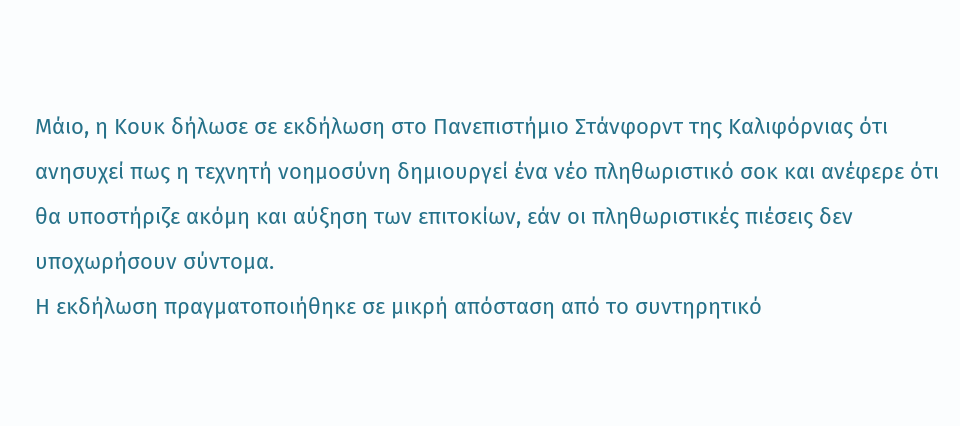Μάιο, η Κουκ δήλωσε σε εκδήλωση στο Πανεπιστήμιο Στάνφορντ της Καλιφόρνιας ότι ανησυχεί πως η τεχνητή νοημοσύνη δημιουργεί ένα νέο πληθωριστικό σοκ και ανέφερε ότι θα υποστήριζε ακόμη και αύξηση των επιτοκίων, εάν οι πληθωριστικές πιέσεις δεν υποχωρήσουν σύντομα.
Η εκδήλωση πραγματοποιήθηκε σε μικρή απόσταση από το συντηρητικό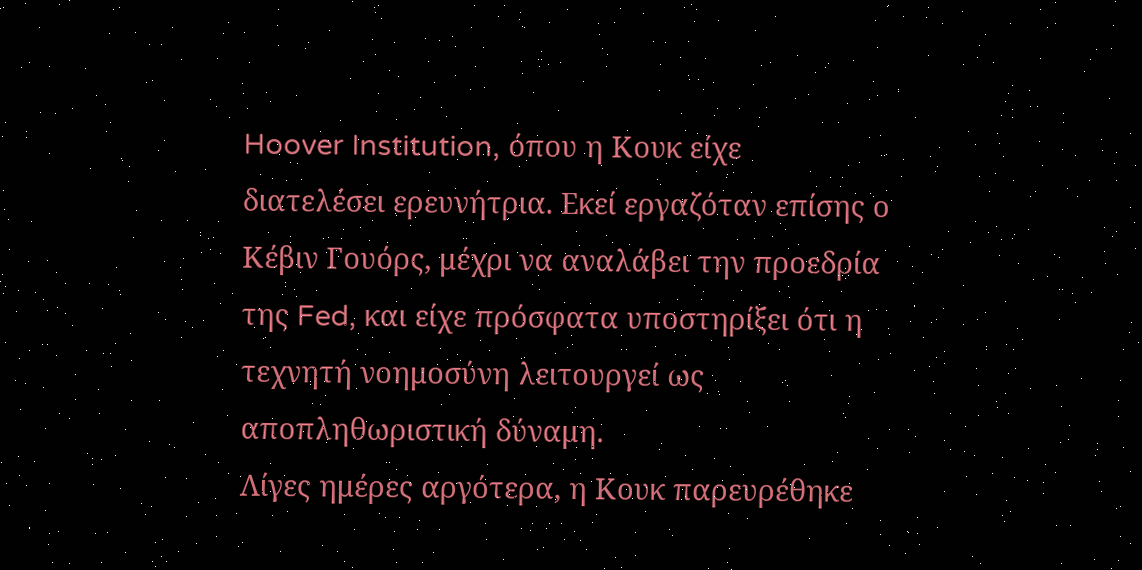Hoover Institution, όπου η Κουκ είχε διατελέσει ερευνήτρια. Εκεί εργαζόταν επίσης ο Κέβιν Γουόρς, μέχρι να αναλάβει την προεδρία της Fed, και είχε πρόσφατα υποστηρίξει ότι η τεχνητή νοημοσύνη λειτουργεί ως αποπληθωριστική δύναμη.
Λίγες ημέρες αργότερα, η Κουκ παρευρέθηκε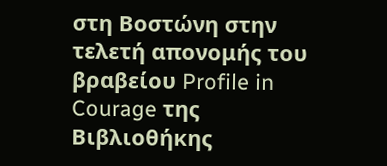στη Βοστώνη στην τελετή απονομής του βραβείου Profile in Courage της Βιβλιοθήκης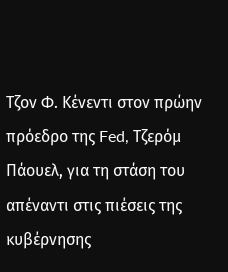Τζον Φ. Κένεντι στον πρώην πρόεδρο της Fed, Τζερόμ Πάουελ, για τη στάση του απέναντι στις πιέσεις της κυβέρνησης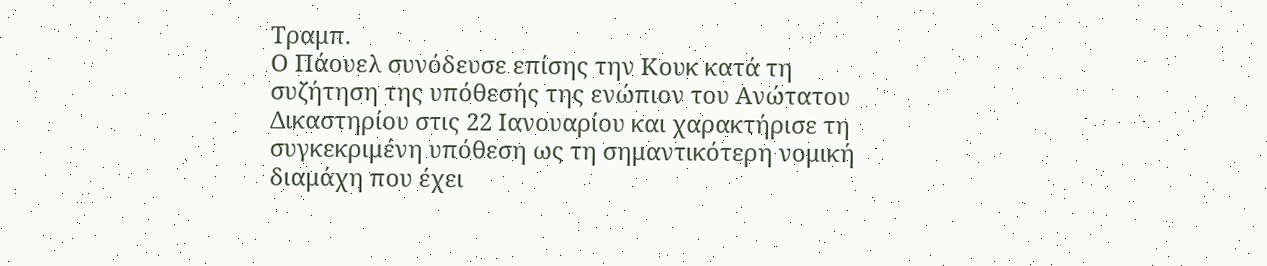Τραμπ.
Ο Πάουελ συνόδευσε επίσης την Κουκ κατά τη συζήτηση της υπόθεσής της ενώπιον του Ανώτατου Δικαστηρίου στις 22 Ιανουαρίου και χαρακτήρισε τη συγκεκριμένη υπόθεση ως τη σημαντικότερη νομική διαμάχη που έχει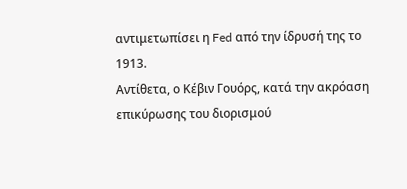αντιμετωπίσει η Fed από την ίδρυσή της το 1913.
Αντίθετα, ο Κέβιν Γουόρς, κατά την ακρόαση επικύρωσης του διορισμού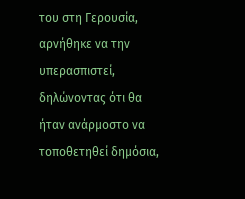του στη Γερουσία, αρνήθηκε να την υπερασπιστεί, δηλώνοντας ότι θα ήταν ανάρμοστο να τοποθετηθεί δημόσια,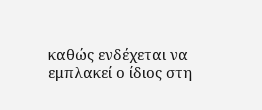καθώς ενδέχεται να εμπλακεί ο ίδιος στη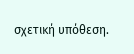σχετική υπόθεση.